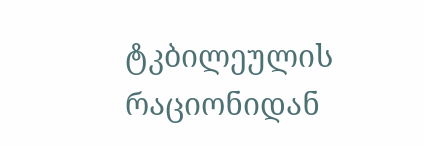ტკბილეულის რაციონიდან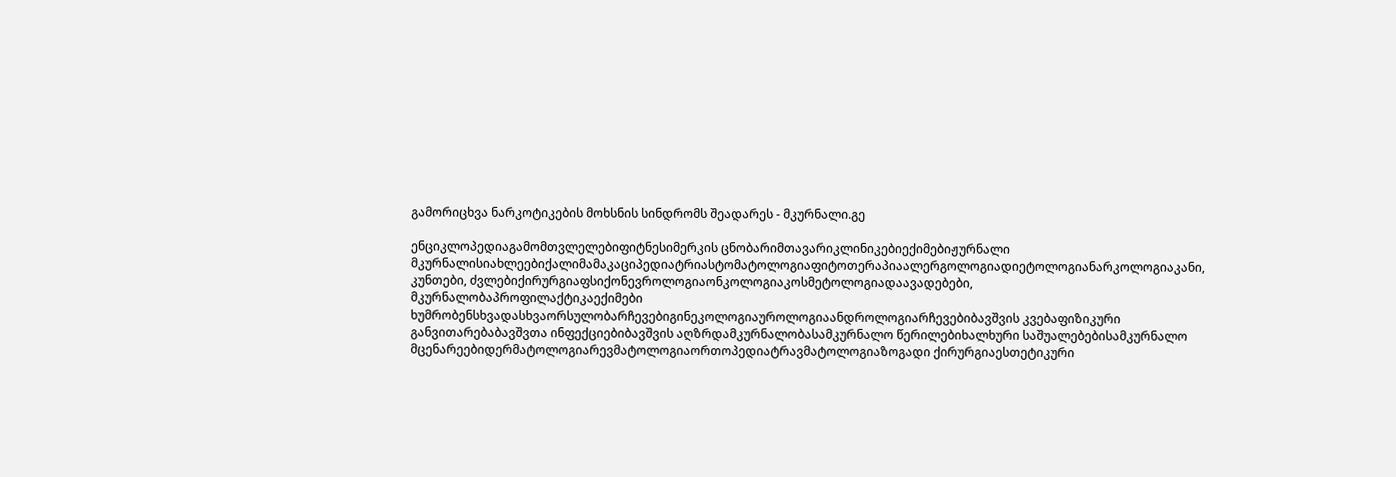გამორიცხვა ნარკოტიკების მოხსნის სინდრომს შეადარეს - მკურნალი.გე

ენციკლოპედიაგამომთვლელებიფიტნესიმერკის ცნობარიმთავარიკლინიკებიექიმებიჟურნალი მკურნალისიახლეებიქალიმამაკაციპედიატრიასტომატოლოგიაფიტოთერაპიაალერგოლოგიადიეტოლოგიანარკოლოგიაკანი, კუნთები, ძვლებიქირურგიაფსიქონევროლოგიაონკოლოგიაკოსმეტოლოგიადაავადებები, მკურნალობაპროფილაქტიკაექიმები ხუმრობენსხვადასხვაორსულობარჩევებიგინეკოლოგიაუროლოგიაანდროლოგიარჩევებიბავშვის კვებაფიზიკური განვითარებაბავშვთა ინფექციებიბავშვის აღზრდამკურნალობასამკურნალო წერილებიხალხური საშუალებებისამკურნალო მცენარეებიდერმატოლოგიარევმატოლოგიაორთოპედიატრავმატოლოგიაზოგადი ქირურგიაესთეტიკური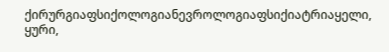ქირურგიაფსიქოლოგიანევროლოგიაფსიქიატრიაყელი, ყური,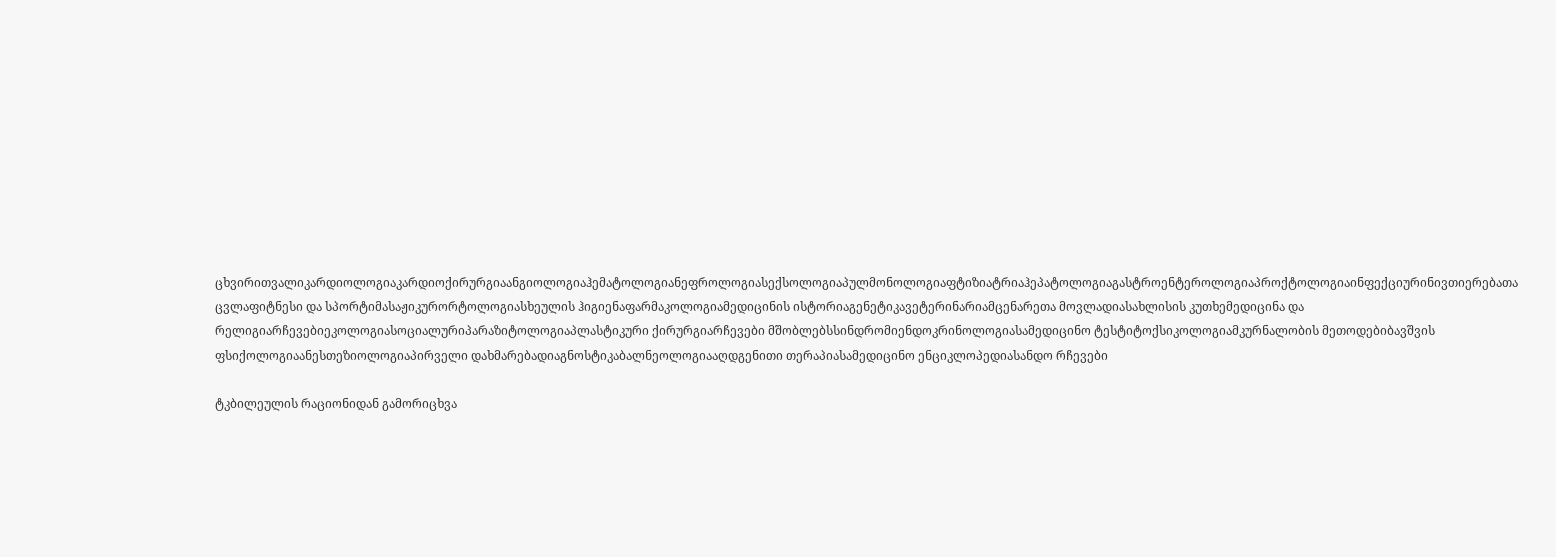ცხვირითვალიკარდიოლოგიაკარდიოქირურგიაანგიოლოგიაჰემატოლოგიანეფროლოგიასექსოლოგიაპულმონოლოგიაფტიზიატრიაჰეპატოლოგიაგასტროენტეროლოგიაპროქტოლოგიაინფექციურინივთიერებათა ცვლაფიტნესი და სპორტიმასაჟიკურორტოლოგიასხეულის ჰიგიენაფარმაკოლოგიამედიცინის ისტორიაგენეტიკავეტერინარიამცენარეთა მოვლადიასახლისის კუთხემედიცინა და რელიგიარჩევებიეკოლოგიასოციალურიპარაზიტოლოგიაპლასტიკური ქირურგიარჩევები მშობლებსსინდრომიენდოკრინოლოგიასამედიცინო ტესტიტოქსიკოლოგიამკურნალობის მეთოდებიბავშვის ფსიქოლოგიაანესთეზიოლოგიაპირველი დახმარებადიაგნოსტიკაბალნეოლოგიააღდგენითი თერაპიასამედიცინო ენციკლოპედიასანდო რჩევები

ტკბილეულის რაციონიდან გამორიცხვა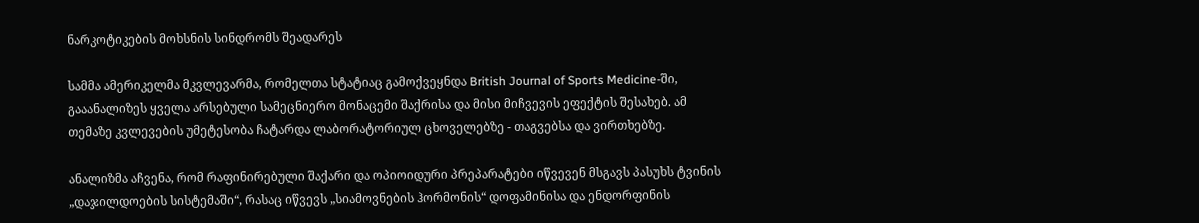ნარკოტიკების მოხსნის სინდრომს შეადარეს

სამმა ამერიკელმა მკვლევარმა, რომელთა სტატიაც გამოქვეყნდა British Journal of Sports Medicine-ში, გააანალიზეს ყველა არსებული სამეცნიერო მონაცემი შაქრისა და მისი მიჩვევის ეფექტის შესახებ. ამ თემაზე კვლევების უმეტესობა ჩატარდა ლაბორატორიულ ცხოველებზე - თაგვებსა და ვირთხებზე.

ანალიზმა აჩვენა, რომ რაფინირებული შაქარი და ოპიოიდური პრეპარატები იწვევენ მსგავს პასუხს ტვინის „დაჯილდოების სისტემაში“, რასაც იწვევს „სიამოვნების ჰორმონის“ დოფამინისა და ენდორფინის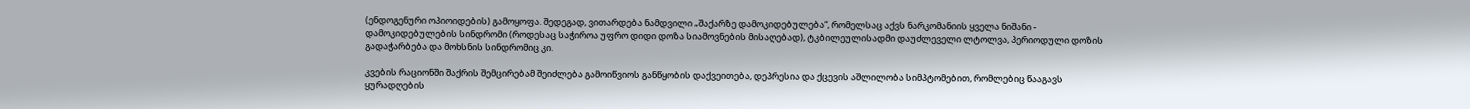(ენდოგენური ოპიოიდების) გამოყოფა. შედეგად, ვითარდება ნამდვილი „შაქარზე დამოკიდებულება“, რომელსაც აქვს ნარკომანიის ყველა ნიშანი - დამოკიდებულების სინდრომი (როდესაც საჭიროა უფრო დიდი დოზა სიამოვნების მისაღებად), ტკბილეულისადმი დაუძლეველი ლტოლვა, პერიოდული დოზის გადაჭარბება და მოხსნის სინდრომიც კი.

კვების რაციონში შაქრის შემცირებამ შეიძლება გამოიწვიოს განწყობის დაქვეითება, დეპრესია და ქცევის აშლილობა სიმპტომებით, რომლებიც წააგავს ყურადღების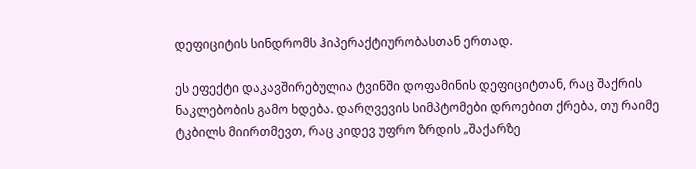დეფიციტის სინდრომს ჰიპერაქტიურობასთან ერთად.

ეს ეფექტი დაკავშირებულია ტვინში დოფამინის დეფიციტთან, რაც შაქრის ნაკლებობის გამო ხდება. დარღვევის სიმპტომები დროებით ქრება, თუ რაიმე ტკბილს მიირთმევთ, რაც კიდევ უფრო ზრდის „შაქარზე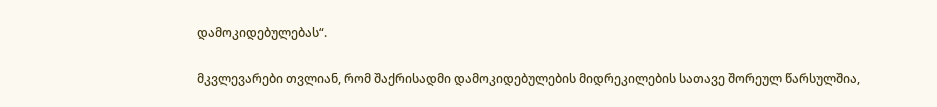დამოკიდებულებას“.

მკვლევარები თვლიან, რომ შაქრისადმი დამოკიდებულების მიდრეკილების სათავე შორეულ წარსულშია,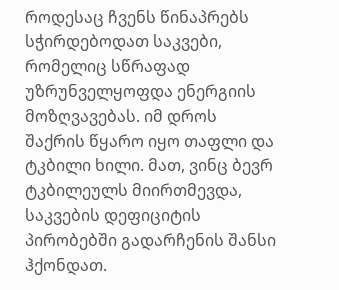როდესაც ჩვენს წინაპრებს სჭირდებოდათ საკვები, რომელიც სწრაფად უზრუნველყოფდა ენერგიის მოზღვავებას. იმ დროს შაქრის წყარო იყო თაფლი და ტკბილი ხილი. მათ, ვინც ბევრ ტკბილეულს მიირთმევდა, საკვების დეფიციტის პირობებში გადარჩენის შანსი ჰქონდათ.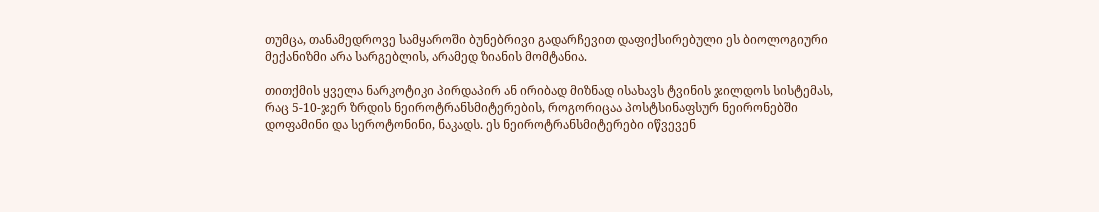თუმცა, თანამედროვე სამყაროში ბუნებრივი გადარჩევით დაფიქსირებული ეს ბიოლოგიური მექანიზმი არა სარგებლის, არამედ ზიანის მომტანია.

თითქმის ყველა ნარკოტიკი პირდაპირ ან ირიბად მიზნად ისახავს ტვინის ჯილდოს სისტემას, რაც 5-10-ჯერ ზრდის ნეიროტრანსმიტერების, როგორიცაა პოსტსინაფსურ ნეირონებში დოფამინი და სეროტონინი, ნაკადს. ეს ნეიროტრანსმიტერები იწვევენ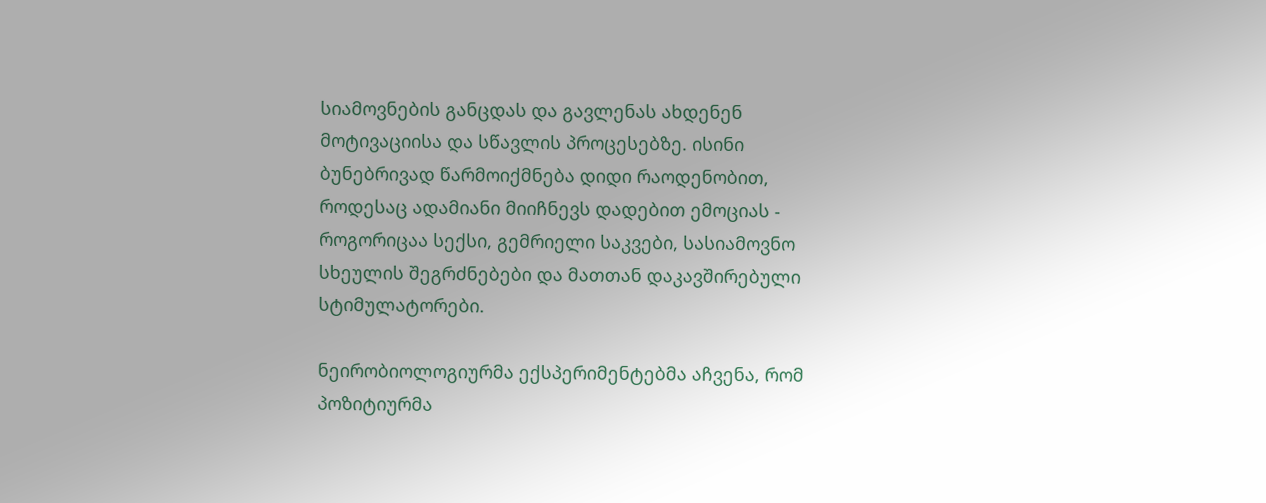სიამოვნების განცდას და გავლენას ახდენენ მოტივაციისა და სწავლის პროცესებზე. ისინი ბუნებრივად წარმოიქმნება დიდი რაოდენობით, როდესაც ადამიანი მიიჩნევს დადებით ემოციას - როგორიცაა სექსი, გემრიელი საკვები, სასიამოვნო სხეულის შეგრძნებები და მათთან დაკავშირებული სტიმულატორები.

ნეირობიოლოგიურმა ექსპერიმენტებმა აჩვენა, რომ პოზიტიურმა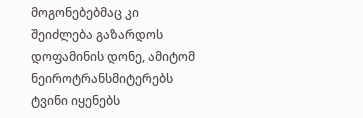მოგონებებმაც კი შეიძლება გაზარდოს დოფამინის დონე, ამიტომ ნეიროტრანსმიტერებს ტვინი იყენებს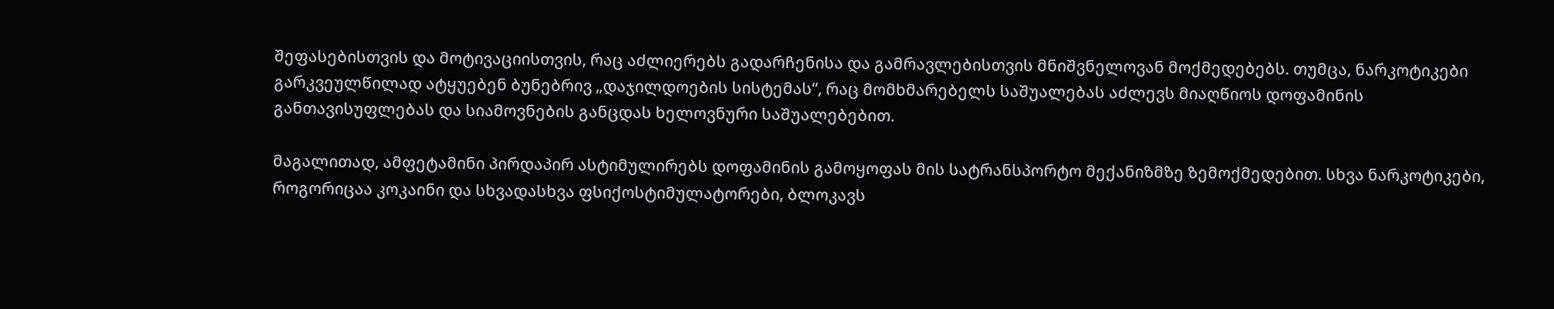შეფასებისთვის და მოტივაციისთვის, რაც აძლიერებს გადარჩენისა და გამრავლებისთვის მნიშვნელოვან მოქმედებებს. თუმცა, ნარკოტიკები გარკვეულწილად ატყუებენ ბუნებრივ „დაჯილდოების სისტემას“, რაც მომხმარებელს საშუალებას აძლევს მიაღწიოს დოფამინის განთავისუფლებას და სიამოვნების განცდას ხელოვნური საშუალებებით.

მაგალითად, ამფეტამინი პირდაპირ ასტიმულირებს დოფამინის გამოყოფას მის სატრანსპორტო მექანიზმზე ზემოქმედებით. სხვა ნარკოტიკები, როგორიცაა კოკაინი და სხვადასხვა ფსიქოსტიმულატორები, ბლოკავს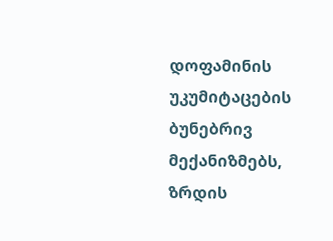დოფამინის უკუმიტაცების ბუნებრივ მექანიზმებს, ზრდის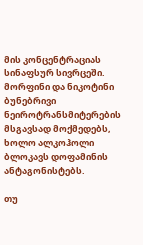მის კონცენტრაციას სინაფსურ სივრცეში. მორფინი და ნიკოტინი ბუნებრივი ნეიროტრანსმიტერების მსგავსად მოქმედებს, ხოლო ალკოჰოლი ბლოკავს დოფამინის ანტაგონისტებს.

თუ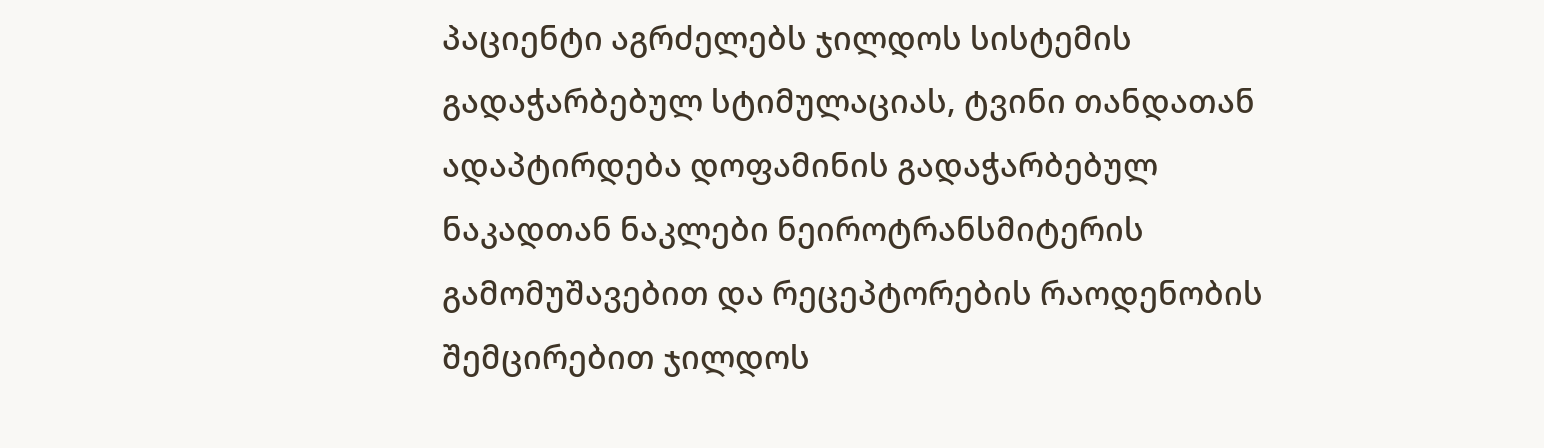პაციენტი აგრძელებს ჯილდოს სისტემის გადაჭარბებულ სტიმულაციას, ტვინი თანდათან ადაპტირდება დოფამინის გადაჭარბებულ ნაკადთან ნაკლები ნეიროტრანსმიტერის გამომუშავებით და რეცეპტორების რაოდენობის შემცირებით ჯილდოს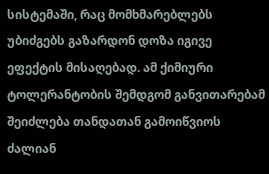სისტემაში, რაც მომხმარებლებს უბიძგებს გაზარდონ დოზა იგივე ეფექტის მისაღებად. ამ ქიმიური ტოლერანტობის შემდგომ განვითარებამ შეიძლება თანდათან გამოიწვიოს ძალიან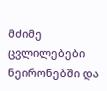მძიმე ცვლილებები ნეირონებში და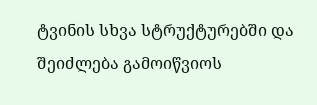ტვინის სხვა სტრუქტურებში და შეიძლება გამოიწვიოს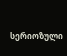სერიოზული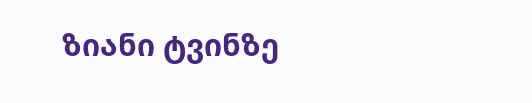ზიანი ტვინზე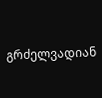გრძელვადიან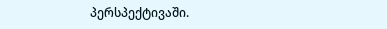პერსპექტივაში.